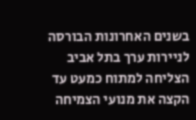בשנים האחרונות הבורסה לניירות ערך בתל אביב הצליחה למתוח כמעט עד הקצה את מנועי הצמיחה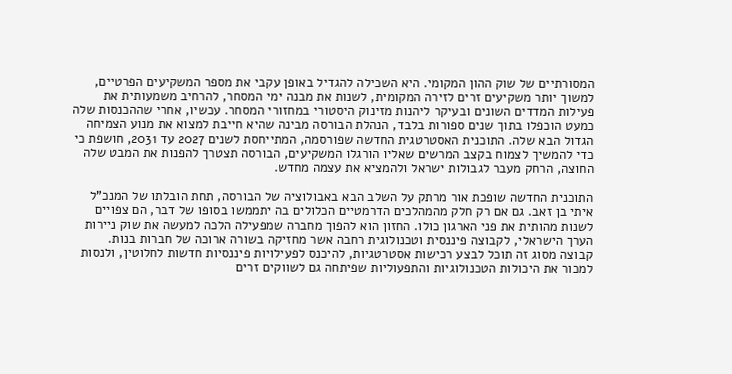המסורתיים של שוק ההון המקומי. היא השכילה להגדיל באופן עקבי את מספר המשקיעים הפרטיים, למשוך יותר משקיעים זרים לזירה המקומית, לשנות את מבנה ימי המסחר, להרחיב משמעותית את פעילות המדדים השונים ובעיקר ליהנות מזינוק היסטורי במחזורי המסחר. עכשיו, אחרי שההכנסות שלה כמעט הוכפלו בתוך שנים ספורות בלבד, הנהלת הבורסה מבינה שהיא חייבת למצוא את מנוע הצמיחה הגדול הבא שלה. התוכנית האסטרטגית החדשה שפורסמה, המתייחסת לשנים 2027 עד 2031, חושפת כי כדי להמשיך לצמוח בקצב המרשים שאליו הורגלו המשקיעים, הבורסה תצטרך להפנות את המבט שלה החוצה, הרחק מעבר לגבולות ישראל ולהמציא את עצמה מחדש.

התוכנית החדשה שופכת אור מרתק על השלב הבא באבולוציה של הבורסה, תחת הובלתו של המנכ"ל איתי בן זאב. גם אם רק חלק מהמהלכים הדרמטיים הכלולים בה יתממשו בסופו של דבר, הם צפויים לשנות מהותית את פני הארגון כולו. החזון הוא להפוך מחברה שמפעילה הלכה למעשה את שוק ניירות הערך הישראלי, לקבוצה פיננסית וטכנולוגית רחבה אשר מחזיקה בשורה ארוכה של חברות בנות. קבוצה מסוג זה תוכל לבצע רכישות אסטרטגיות, להיכנס לפעילויות פיננסיות חדשות לחלוטין, ולנסות למכור את היכולות הטכנולוגיות והתפעוליות שפיתחה גם לשווקים זרים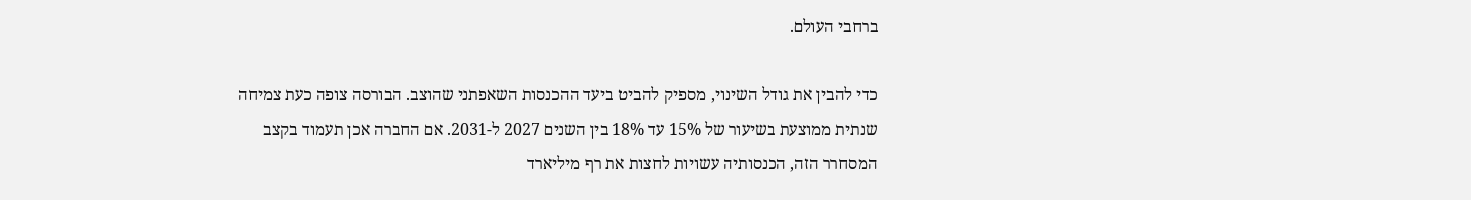ברחבי העולם.

כדי להבין את גודל השינוי, מספיק להביט ביעד ההכנסות השאפתני שהוצב. הבורסה צופה כעת צמיחה שנתית ממוצעת בשיעור של 15% עד 18% בין השנים 2027 ל-2031. אם החברה אכן תעמוד בקצב המסחרר הזה, הכנסותיה עשויות לחצות את רף מיליארד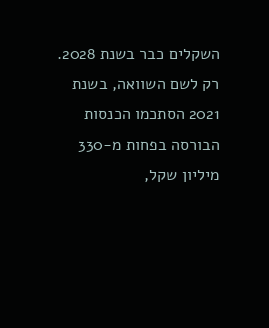השקלים כבר בשנת 2028. רק לשם השוואה, בשנת 2021 הסתכמו הכנסות הבורסה בפחות מ-330 מיליון שקל,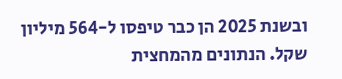ובשנת 2025 הן כבר טיפסו ל-564 מיליון שקל. הנתונים מהמחצית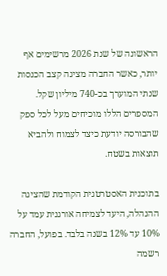הראשונה של שנת 2026 מרשימים אף יותר, כאשר החברה מציגה קצב הכנסות שנתי המוערך בכ-740 מיליון שקל. המספרים הללו מוכיחים מעל לכל ספק שהבורסה יודעת כיצד לצמוח ולהביא תוצאות בשטח.

בתוכנית האסטרטגית הקודמת שהציגה ההנהלה, היעד לצמיחה אורגנית עמד על 10% עד 12% בשנה בלבד. בפועל, החברה רשמה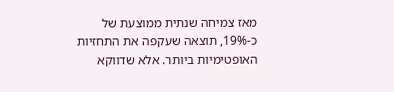מאז צמיחה שנתית ממוצעת של כ-19%, תוצאה שעקפה את התחזיות האופטימיות ביותר. אלא שדווקא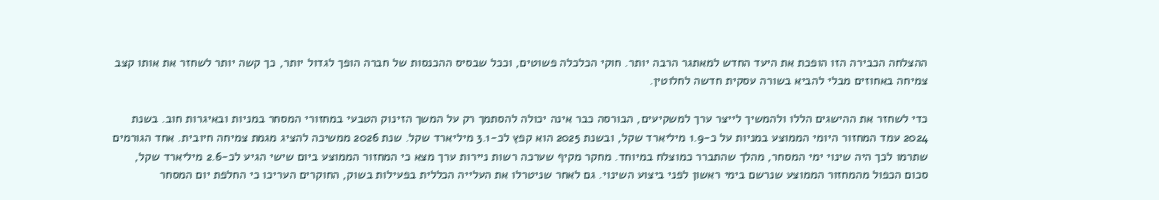ההצלחה הכבירה הזו הופכת את היעד החדש למאתגר הרבה יותר. חוקי הכלכלה פשוטים, וככל שבסיס ההכנסות של חברה הופך לגדול יותר, כך קשה יותר לשחזר את אותו קצב צמיחה באחוזים מבלי להביא בשורה עסקית חדשה לחלוטין.

כדי לשחזר את ההישגים הללו ולהמשיך לייצר ערך למשקיעים, הבורסה כבר אינה יכולה להסתמך רק על המשך הזינוק הטבעי במחזורי המסחר במניות ובאיגרות חוב. בשנת 2024 עמד המחזור היומי הממוצע במניות על כ-1.9 מיליארד שקל, ובשנת 2025 הוא קפץ לכ-3.1 מיליארד שקל. שנת 2026 ממשיכה להציג מגמת צמיחה חיובית. אחד הגורמים שתרמו לכך היה שינוי ימי המסחר, מהלך שהתברר כמוצלח במיוחד. מחקר מקיף שערכה רשות ניירות ערך מצא כי המחזור הממוצע ביום שישי הגיע לכ-2.6 מיליארד שקל, סכום הכפול מהמחזור הממוצע שנרשם בימי ראשון לפני ביצוע השינוי. גם לאחר שניטרלו את העלייה הכללית בפעילות בשוק, החוקרים העריכו כי החלפת יום המסחר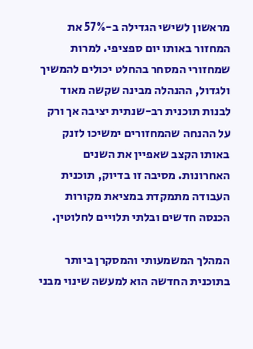מראשון לשישי הגדילה ב-57% את המחזור באותו יום ספציפי. למרות שמחזורי המסחר בהחלט יכולים להמשיך ולגדול, ההנהלה מבינה שקשה מאוד לבנות תוכנית רב-שנתית יציבה אך ורק על ההנחה שהמחזורים ימשיכו לזנק באותו הקצב שאפיין את השנים האחרונות. מסיבה זו בדיוק, תוכנית העבודה מתמקדת במציאת מקורות הכנסה חדשים ובלתי תלויים לחלוטין.

המהלך המשמעותי והמסקרן ביותר בתוכנית החדשה הוא למעשה שינוי מבני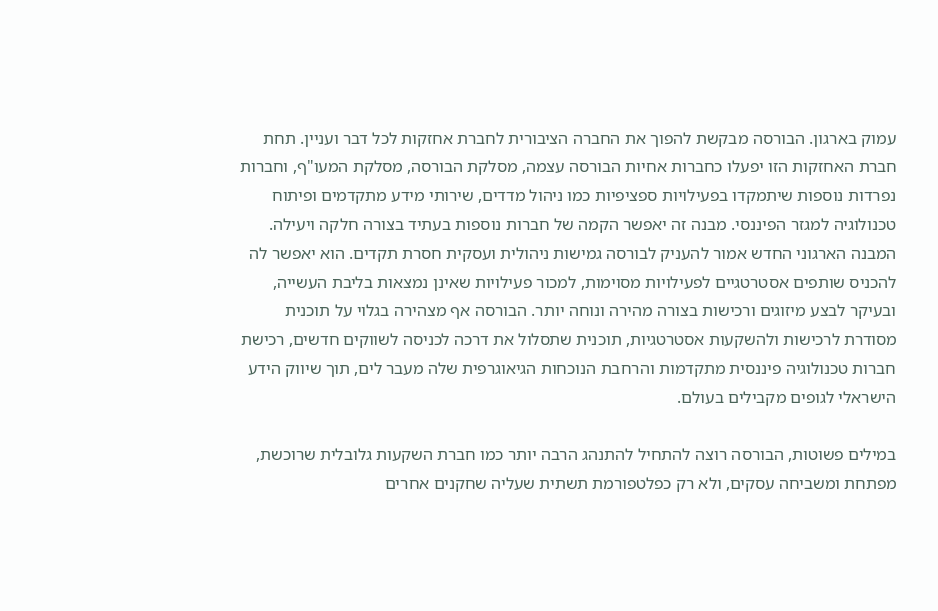עמוק בארגון. הבורסה מבקשת להפוך את החברה הציבורית לחברת אחזקות לכל דבר ועניין. תחת חברת האחזקות הזו יפעלו כחברות אחיות הבורסה עצמה, מסלקת הבורסה, מסלקת המעו"ף, וחברות נפרדות נוספות שיתמקדו בפעילויות ספציפיות כמו ניהול מדדים, שירותי מידע מתקדמים ופיתוח טכנולוגיה למגזר הפיננסי. מבנה זה יאפשר הקמה של חברות נוספות בעתיד בצורה חלקה ויעילה. המבנה הארגוני החדש אמור להעניק לבורסה גמישות ניהולית ועסקית חסרת תקדים. הוא יאפשר לה להכניס שותפים אסטרטגיים לפעילויות מסוימות, למכור פעילויות שאינן נמצאות בליבת העשייה, ובעיקר לבצע מיזוגים ורכישות בצורה מהירה ונוחה יותר. הבורסה אף מצהירה בגלוי על תוכנית מסודרת לרכישות ולהשקעות אסטרטגיות, תוכנית שתסלול את דרכה לכניסה לשווקים חדשים, רכישת חברות טכנולוגיה פיננסית מתקדמות והרחבת הנוכחות הגיאוגרפית שלה מעבר לים, תוך שיווק הידע הישראלי לגופים מקבילים בעולם.

במילים פשוטות, הבורסה רוצה להתחיל להתנהג הרבה יותר כמו חברת השקעות גלובלית שרוכשת, מפתחת ומשביחה עסקים, ולא רק כפלטפורמת תשתית שעליה שחקנים אחרים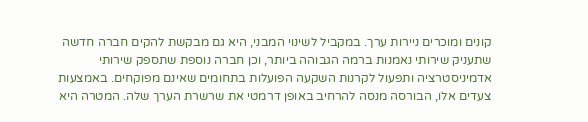קונים ומוכרים ניירות ערך. במקביל לשינוי המבני, היא גם מבקשת להקים חברה חדשה שתעניק שירותי נאמנות ברמה הגבוהה ביותר, וכן חברה נוספת שתספק שירותי אדמיניסטרציה ותפעול לקרנות השקעה הפועלות בתחומים שאינם מפוקחים. באמצעות צעדים אלו, הבורסה מנסה להרחיב באופן דרמטי את שרשרת הערך שלה. המטרה היא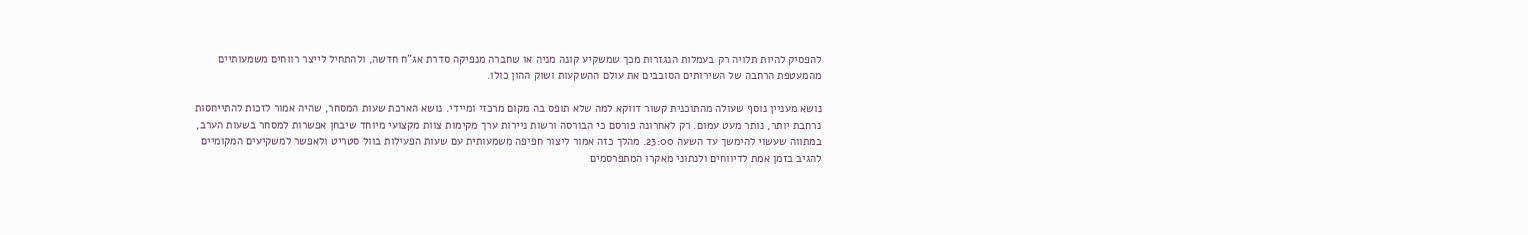להפסיק להיות תלויה רק בעמלות הנגזרות מכך שמשקיע קונה מניה או שחברה מנפיקה סדרת אג"ח חדשה, ולהתחיל לייצר רווחים משמעותיים מהמעטפת הרחבה של השירותים הסובבים את עולם ההשקעות ושוק ההון כולו.

נושא מעניין נוסף שעולה מהתוכנית קשור דווקא למה שלא תופס בה מקום מרכזי ומיידי. נושא הארכת שעות המסחר, שהיה אמור לזכות להתייחסות נרחבת יותר, נותר מעט עמום. רק לאחרונה פורסם כי הבורסה ורשות ניירות ערך מקימות צוות מקצועי מיוחד שיבחן אפשרות למסחר בשעות הערב, במתווה שעשוי להימשך עד השעה 23:00. מהלך כזה אמור ליצור חפיפה משמעותית עם שעות הפעילות בוול סטריט ולאפשר למשקיעים המקומיים להגיב בזמן אמת לדיווחים ולנתוני מאקרו המתפרסמים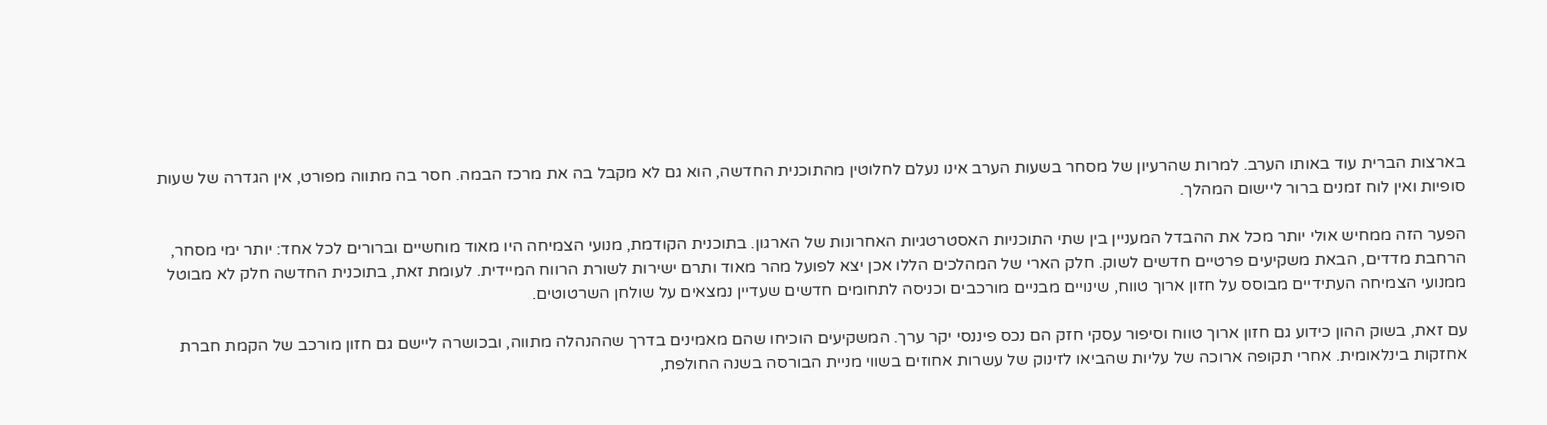בארצות הברית עוד באותו הערב. למרות שהרעיון של מסחר בשעות הערב אינו נעלם לחלוטין מהתוכנית החדשה, הוא גם לא מקבל בה את מרכז הבמה. חסר בה מתווה מפורט, אין הגדרה של שעות סופיות ואין לוח זמנים ברור ליישום המהלך.

הפער הזה ממחיש אולי יותר מכל את ההבדל המעניין בין שתי התוכניות האסטרטגיות האחרונות של הארגון. בתוכנית הקודמת, מנועי הצמיחה היו מאוד מוחשיים וברורים לכל אחד: יותר ימי מסחר, הרחבת מדדים, הבאת משקיעים פרטיים חדשים לשוק. חלק הארי של המהלכים הללו אכן יצא לפועל מהר מאוד ותרם ישירות לשורת הרווח המיידית. לעומת זאת, בתוכנית החדשה חלק לא מבוטל ממנועי הצמיחה העתידיים מבוסס על חזון ארוך טווח, שינויים מבניים מורכבים וכניסה לתחומים חדשים שעדיין נמצאים על שולחן השרטוטים.

עם זאת, בשוק ההון כידוע גם חזון ארוך טווח וסיפור עסקי חזק הם נכס פיננסי יקר ערך. המשקיעים הוכיחו שהם מאמינים בדרך שההנהלה מתווה, ובכושרה ליישם גם חזון מורכב של הקמת חברת אחזקות בינלאומית. אחרי תקופה ארוכה של עליות שהביאו לזינוק של עשרות אחוזים בשווי מניית הבורסה בשנה החולפת,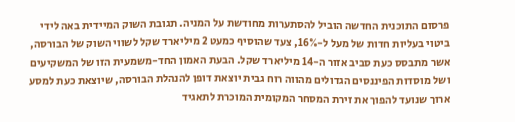פרסום התוכנית החדשה הוביל להסתערות מחודשת על המניה. תגובת השוק המיידית באה לידי ביטוי בעליות חדות של מעל ל-16%, צעד שהוסיף כמעט 2 מיליארד שקל לשווי השוק של הבורסה, אשר מתבסס כעת סביב אזור ה-14 מיליארד שקל. הבעת האמון החד-משמעית הזו של המשקיעים ושל מוסדות הפיננסים הגדולים מהווה רוח גבית יוצאת דופן להנהלת הבורסה, שיוצאת כעת למסע ארוך שנועד להפוך את זירת המסחר המקומית המוכרת לתאגיד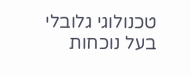טכנולוגי גלובלי בעל נוכחות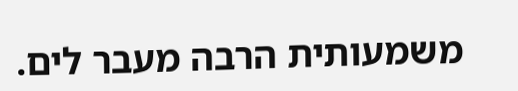משמעותית הרבה מעבר לים.